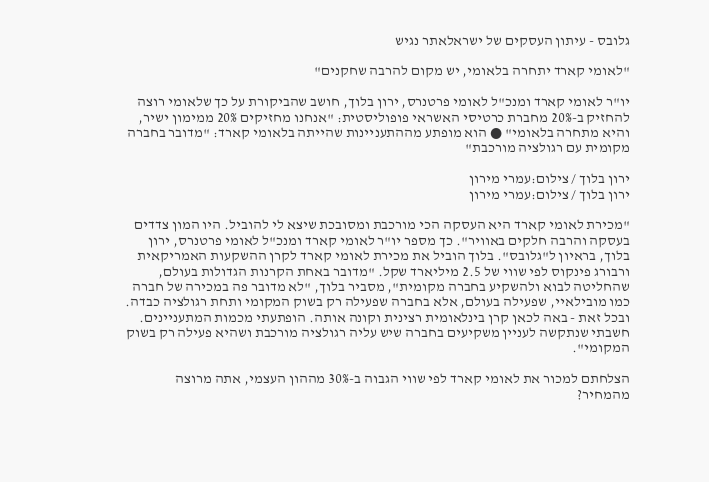גלובס - עיתון העסקים של ישראלאתר נגיש

"לאומי קארד יתחרה בלאומי, יש מקום להרבה שחקנים"

יו"ר לאומי קארד ומנכ"ל לאומי פרטנרס, ירון בלוך, חושב שהביקורת על כך שלאומי רוצה להחזיק ב-20% מחברת כרטיסי האשראי פופוליסטית: "אנחנו מחזיקים 20% ממימון ישיר, והיא מתחרה בלאומי" ● הוא מופתע מההתעניינות שהייתה בלאומי קארד: "מדובר בחברה מקומית עם רגולציה מורכבת"

ירון בלוך / צילום:עמרי מירון
ירון בלוך / צילום:עמרי מירון

"מכירת לאומי קארד היא העסקה הכי מורכבת ומסובכת שיצא לי להוביל. היו המון צדדים בעסקה והרבה חלקים באוויר". כך מספר יו"ר לאומי קארד ומנכ"ל לאומי פרטנרס, ירון בלוך, בראיון ל"גלובס". בלוך הוביל את מכירת לאומי קארד לקרן ההשקעות האמריקאית ורבורג פינקוס לפי שווי של 2.5 מיליארד שקל. "מדובר באחת הקרנות הגדולות בעולם, שהחליטה לבוא ולהשקיע בחברה מקומית", מסביר בלוך, "לא מדובר פה במכירה של חברה כמו מובילאיי, שפעילה בעולם, אלא בחברה שפעילה רק בשוק המקומי ותחת רגולציה כבדה. ובכל זאת - באה לכאן קרן בינלאומית רצינית וקונה אותה. הופתעתי מכמות המתעניינים. חשבתי שנתקשה לעניין משקיעים בחברה שיש עליה רגולציה מורכבת ושהיא פעילה רק בשוק המקומי".

הצלחתם למכור את לאומי קארד לפי שווי הגבוה ב-30% מההון העצמי, אתה מרוצה מהמחיר?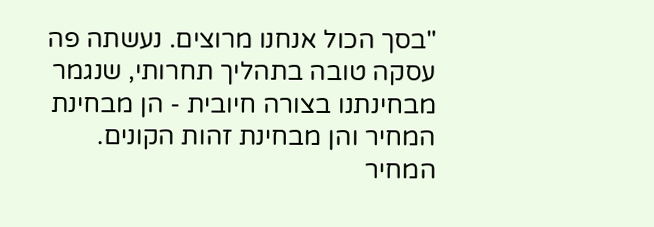"בסך הכול אנחנו מרוצים. נעשתה פה עסקה טובה בתהליך תחרותי, שנגמר מבחינתנו בצורה חיובית - הן מבחינת המחיר והן מבחינת זהות הקונים. המחיר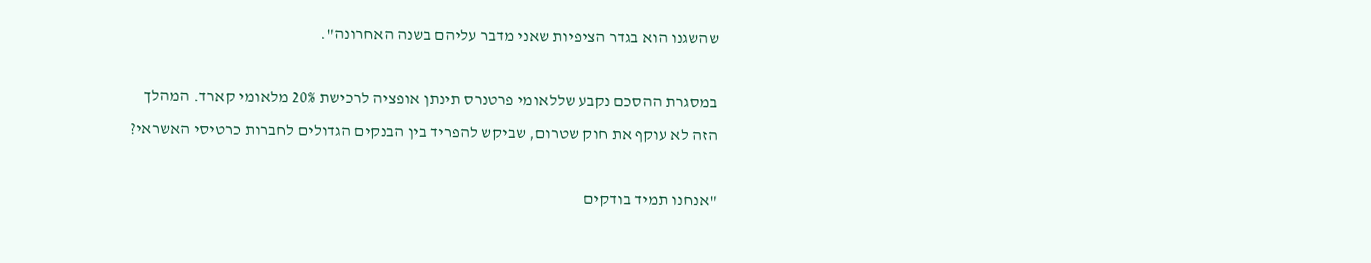שהשגנו הוא בגדר הציפיות שאני מדבר עליהם בשנה האחרונה".

במסגרת ההסכם נקבע שללאומי פרטנרס תינתן אופציה לרכישת 20% מלאומי קארד. המהלך הזה לא עוקף את חוק שטרום, שביקש להפריד בין הבנקים הגדולים לחברות כרטיסי האשראי?

"אנחנו תמיד בודקים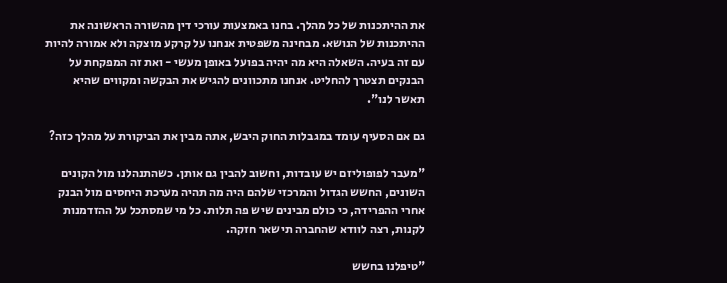את ההיתכנות של כל מהלך. בחנו באמצעות עורכי דין מהשורה הראשונה את ההיתכנות של הנושא. מבחינה משפטית אנחנו על קרקע מוצקה ולא אמורה להיות עם זה בעיה. השאלה היא מה יהיה בפועל באופן מעשי - ואת זה המפקחת על הבנקים תצטרך להחליט. אנחנו מתכוונים להגיש את הבקשה ומקווים שהיא תאשר לנו".

גם אם הסעיף עומד במגבלות החוק היבש, אתה מבין את הביקורת על מהלך כזה?

"מעבר לפופוליזם יש עובדות, וחשוב להבין גם אותן. כשהתנהלנו מול הקונים השונים, החשש הגדול והמרכזי שלהם היה מה תהיה מערכת היחסים מול הבנק אחרי ההפרידה, כי כולם מבינים שיש פה תלות. כל מי שמסתכל על ההזדמנות לקנות, רצה לוודא שהחברה תישאר חזקה.

"טיפלנו בחשש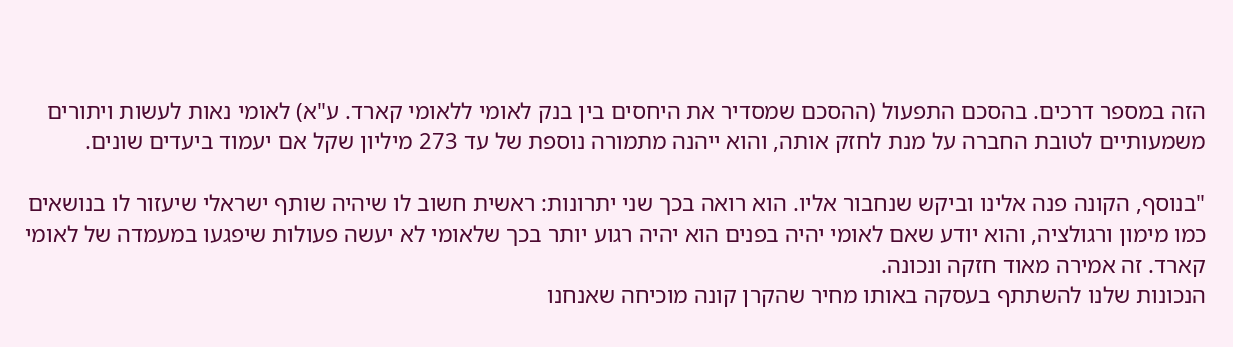הזה במספר דרכים. בהסכם התפעול (ההסכם שמסדיר את היחסים בין בנק לאומי ללאומי קארד. ע"א) לאומי נאות לעשות ויתורים משמעותיים לטובת החברה על מנת לחזק אותה, והוא ייהנה מתמורה נוספת של עד 273 מיליון שקל אם יעמוד ביעדים שונים.

"בנוסף, הקונה פנה אלינו וביקש שנחבור אליו. הוא רואה בכך שני יתרונות: ראשית חשוב לו שיהיה שותף ישראלי שיעזור לו בנושאים כמו מימון ורגולציה, והוא יודע שאם לאומי יהיה בפנים הוא יהיה רגוע יותר בכך שלאומי לא יעשה פעולות שיפגעו במעמדה של לאומי קארד. זה אמירה מאוד חזקה ונכונה.
הנכונות שלנו להשתתף בעסקה באותו מחיר שהקרן קונה מוכיחה שאנחנו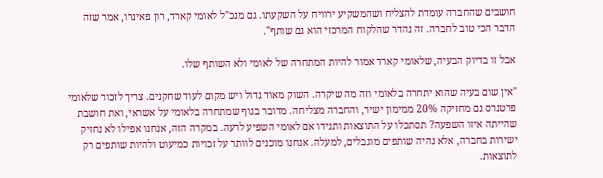חושבים שהחברה עומדת להצליח ושהמשקיע ירוויח על השקעתו. גם מנכ"ל לאומי קארד, רון פאינרו, אמר שזה הדבר הכי טוב לחברה. זה נהדר שהלקוח המרכזי הוא גם שותף".

אבל זו בדיוק הבעיה, שלאומי קארד אמור להיות המתחרה של לאומי ולא השותף שלו.

"אין שום בעיה שהוא יתחרה בלאומי וזה מה שיקרה. השוק מאוד גדול ויש מקום לעוד שחקנים. צריך לזכור שלאומי פרטנרס גם מחזיקה 20% ממימון ישיר, והחברה מצליחה. מדובר בגוף שמתחרה בלאומי על אשראי, ואת חושבת שהייתה איזו השפעה? תסתכלו על התוצאות ותגידו אם לאומי השפיע לרעה. במקרה הזה, אנחנו אפילו לא נחזיק ישירות בחברה, אלא נהיה שותפים מוגבלים, למעלה. אנחנו מוכנים לוותר על זכויות כמיעוט ולהיות שותפים רק לתוצאות.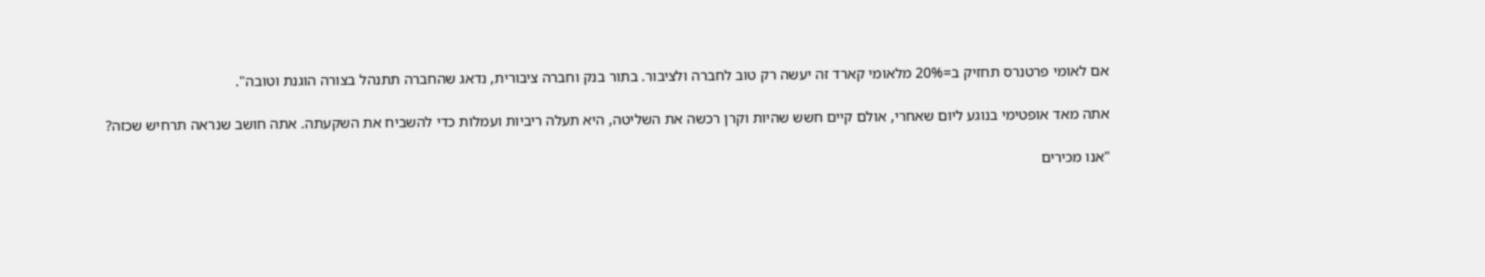אם לאומי פרטנרס תחזיק ב=20% מלאומי קארד זה יעשה רק טוב לחברה ולציבור. בתור בנק וחברה ציבורית, נדאג שהחברה תתנהל בצורה הוגנת וטובה".

אתה מאד אופטימי בנוגע ליום שאחרי, אולם קיים חשש שהיות וקרן רכשה את השליטה, היא תעלה ריביות ועמלות כדי להשביח את השקעתה. אתה חושב שנראה תרחיש שכזה?

"אנו מכירים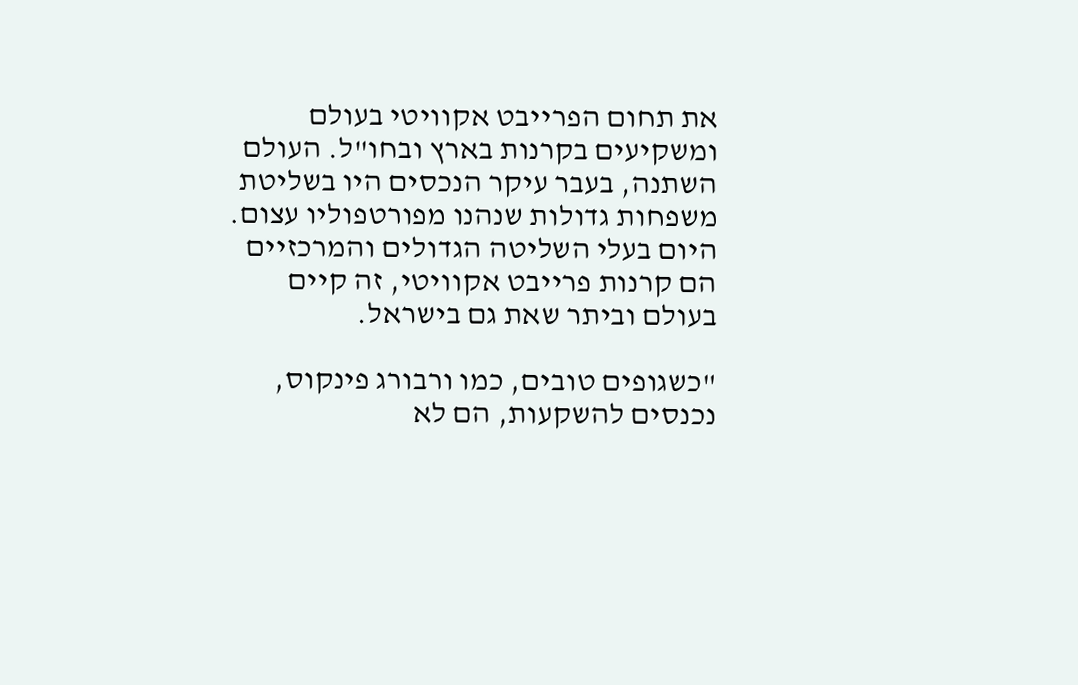את תחום הפרייבט אקוויטי בעולם ומשקיעים בקרנות בארץ ובחו"ל. העולם השתנה, בעבר עיקר הנכסים היו בשליטת משפחות גדולות שנהנו מפורטפוליו עצום. היום בעלי השליטה הגדולים והמרכזיים הם קרנות פרייבט אקוויטי, זה קיים בעולם וביתר שאת גם בישראל.

"כשגופים טובים, כמו ורבורג פינקוס, נכנסים להשקעות, הם לא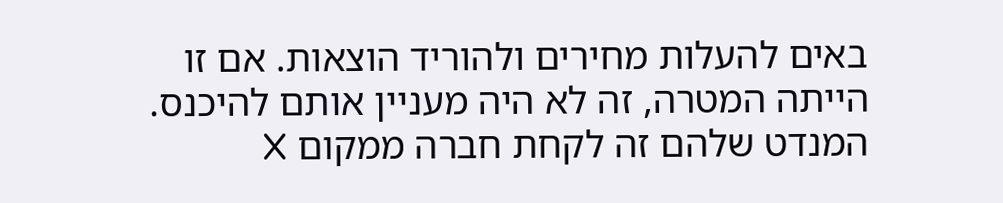באים להעלות מחירים ולהוריד הוצאות. אם זו הייתה המטרה, זה לא היה מעניין אותם להיכנס. המנדט שלהם זה לקחת חברה ממקום X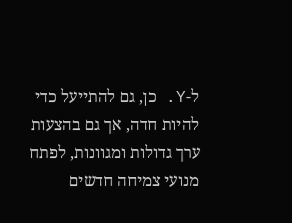ל-Y. כן, גם להתייעל כדי להיות חדה, אך גם בהצעות ערך גדולות ומגוונות, לפתח מנועי צמיחה חדשים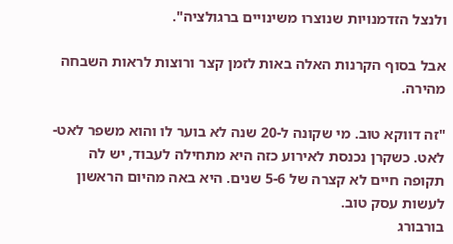ולנצל הזדמנויות שנוצרו משינויים ברגולציה".

אבל בסוף הקרנות האלה באות לזמן קצר ורוצות לראות השבחה מהירה.

"זה דווקא טוב. מי שקונה ל-20 שנה לא בוער לו והוא משפר לאט-לאט. כשקרן נכנסת לאירוע כזה היא מתחילה לעבוד, יש לה תקופה חיים לא קצרה של 5-6 שנים. היא באה מהיום הראשון לעשות עסק טוב.
בורבורג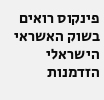פינקוס רואים בשוק האשראי הישראלי הזדמנות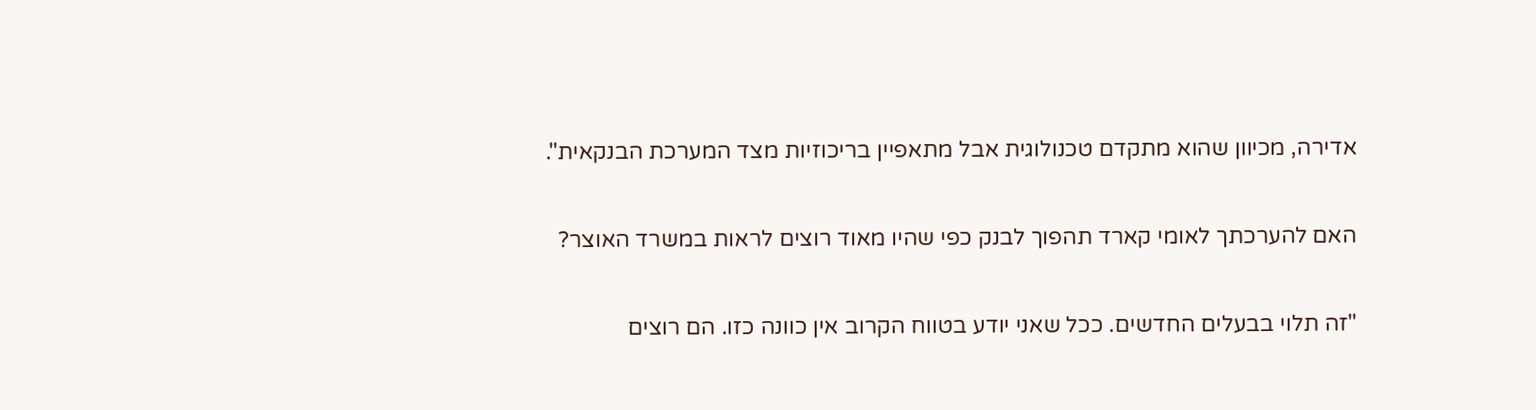אדירה, מכיוון שהוא מתקדם טכנולוגית אבל מתאפיין בריכוזיות מצד המערכת הבנקאית".

האם להערכתך לאומי קארד תהפוך לבנק כפי שהיו מאוד רוצים לראות במשרד האוצר?

"זה תלוי בבעלים החדשים. ככל שאני יודע בטווח הקרוב אין כוונה כזו. הם רוצים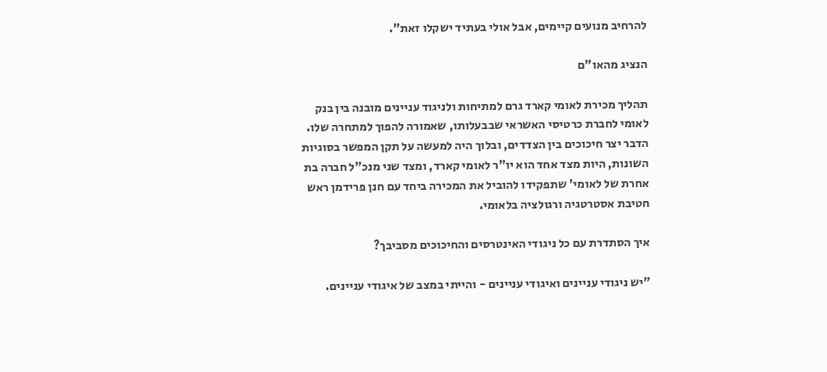להרחיב מנועים קיימים, אבל אולי בעתיד ישקלו זאת".

הנציג מהאו"ם

תהליך מכירת לאומי קארד גרם למתיחות ולניגוד עניינים מובנה בין בנק לאומי לחברת כרטיסי האשראי שבבעלותו, שאמורה להפוך למתחרה שלו. הדבר יצר חיכוכים בין הצדדים, ובלוך היה למעשה על תקן המפשר בסוגיות השונות, היות מצד אחד הוא יו"ר לאומי קארד, ומצד שני מנכ"ל חברה בת אחרת של לאומי' שתפקידו להוביל את המכירה ביחד עם חנן פרידמן ראש חטיבת אסטרטגיה ורגולציה בלאומי.

איך הסתדרת עם כל ניגודי האינטרסים והחיכוכים מסביבך?

"יש ניגודי עניינים ואיגודי עניינים - והייתי במצב של איגודי עניינים.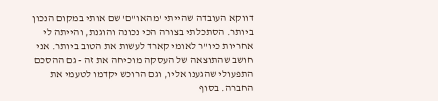דווקא העובדה שהייתי 'מהאו"ם' שם אותי במקום הנכון ביותר. הסתכלתי בצורה הכי נכונה והוגנת, והייתה לי אחריות כיו"ר לאומי קארד לעשות את הטוב ביותר. אני חושב שהתוצאה של העסקה מוכיחה את זה - גם ההסכם התפעולי שהגענו אליו, וגם הרוכש יקדמו לטעמי את החברה. בסוף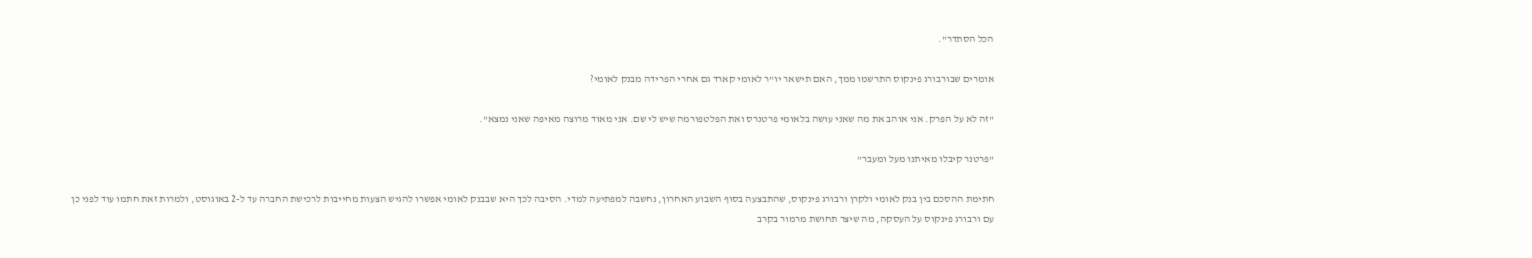הכל הסתדר".

אומרים שבורבורג פינקוס התרשמו ממך, האם תישאר יו"ר לאומי קארד גם אחרי הפרידה מבנק לאומי?

"זה לא על הפרק. אני אוהב את מה שאני עושה בלאומי פרטנרס ואת הפלטפורמה שיש לי שם. אני מאוד מרוצה מאיפה שאני נמצא".

"פרטנר קיבלו מאיתנו מעל ומעבר"

חתימת ההסכם בין בנק לאומי ולקרן ורבורג פינקוס, שהתבצעה בסוף השבוע האחרון, נחשבה למפתיעה למדי. הסיבה לכך היא שבבנק לאומי אפשרו להגיש הצעות מחייבות לרכישת החברה עד ל-2 באוגוסט, ולמרות זאת חתמו עוד לפני כן עם ורבורג פינקוס על העסקה, מה שיצר תחושת מרמור בקרב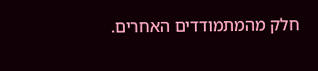חלק מהמתמודדים האחרים.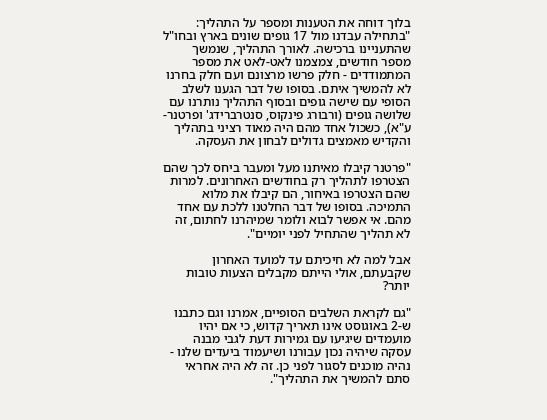בלוך דוחה את הטענות ומספר על התהליך: "בתחילה עבדנו מול 17 גופים שונים בארץ ובחו"ל שהתעניינו ברכישה. לאורך התהליך, שנמשך מספר חודשים, צמצמנו לאט-לאט את מספר המתמודדים - חלק פרשו מרצונם ועם חלק בחרנו לא להמשיך איתם. בסופו של דבר הגענו לשלב הסופי עם שישה גופים ובסוף התהליך נותרנו עם שלושה גופים (ורבורג פינקוס, סנטרברידג' ופרטנר- ע"א), כשכול אחד מהם היה מאוד רציני בתהליך והקדיש מאמצים גדולים לבחון את העסקה.

"פרטנר קיבלו מאיתנו מעל ומעבר ביחס לכך שהם הצטרפו לתהליך רק בחודשים האחרונים. למרות שהם הצטרפו באיחור, הם קיבלו את מלוא התמיכה. בסופו של דבר החלטנו ללכת עם אחד מהם. אי אפשר לבוא ולומר שמיהרנו לחתום, זה לא תהליך שהתחיל לפני יומיים".

אבל למה לא חיכיתם עד למועד האחרון שקבעתם, אולי הייתם מקבלים הצעות טובות יותר?

"גם לקראת השלבים הסופיים, אמרנו וגם כתבנו ש-2 באוגוסט אינו תאריך קדוש, כי אם יהיו מועמדים שיגיעו עם גמירות דעת לגבי מבנה עסקה שיהיה נכון עבורנו ושיעמוד ביעדים שלנו - נהיה מוכנים לסגור לפני כן. זה לא היה אחראי סתם להמשיך את התהליך".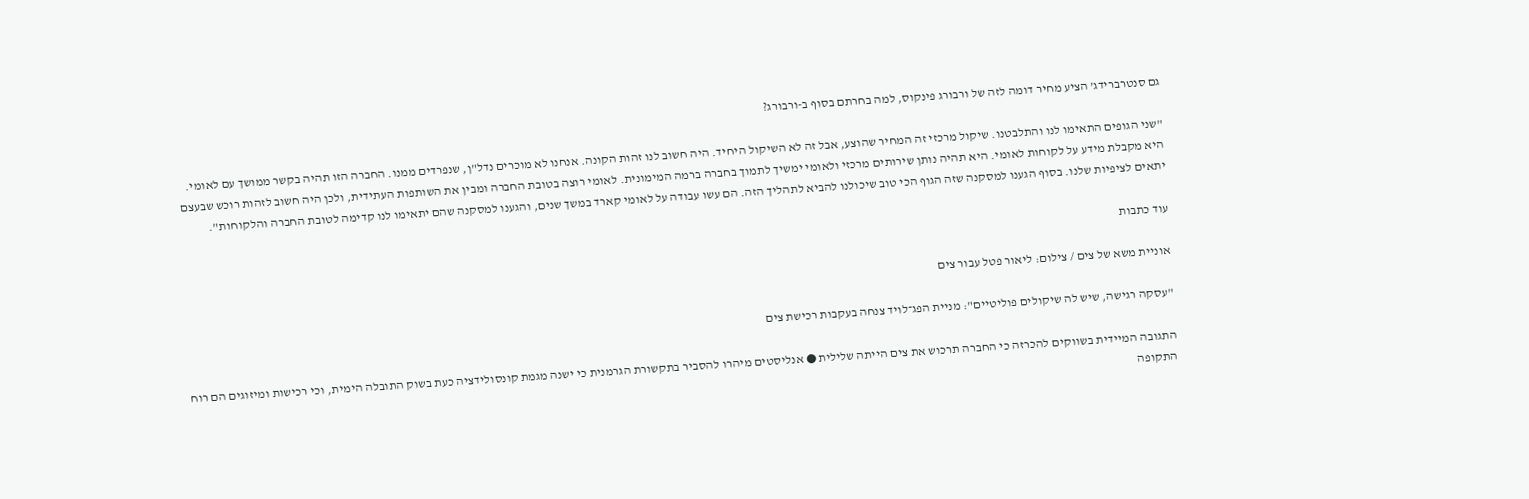גם סנטרברידג' הציע מחיר דומה לזה של ורבורג פינקוס, למה בחרתם בסוף ב-ורבורג?

"שני הגופים התאימו לנו והתלבטנו. שיקול מרכזי זה המחיר שהוצע, אבל זה לא השיקול היחיד. היה חשוב לנו זהות הקונה. אנחנו לא מוכרים נדל"ן, שנפרדים ממנו. החברה הזו תהיה בקשר ממושך עם לאומי. היא מקבלת מידע על לקוחות לאומי. היא תהיה נותן שירותים מרכזי ולאומי ימשיך לתמוך בחברה ברמה המימונית. לאומי רוצה בטובת החברה ומבין את השותפות העתידית, ולכן היה חשוב לזהות רוכש שבעצם יתאים לציפיות שלנו. בסוף הגענו למסקנה שזה הגוף הכי טוב שיכולנו להביא לתהליך הזה. הם עשו עבודה על לאומי קארד במשך שנים, והגענו למסקנה שהם יתאימו לנו קדימה לטובת החברה והלקוחות".

עוד כתבות

אוניית משא של צים / צילום: ליאור פטל עבור צים

"עסקה רגישה, שיש לה שיקולים פוליטיים": מניית הפג־לויד צנחה בעקבות רכישת צים

התגובה המיידית בשווקים להכרזה כי החברה תרכוש את צים הייתה שלילית ● אנליסטים מיהרו להסביר בתקשורת הגרמנית כי ישנה מגמת קונסולידציה כעת בשוק התובלה הימית, וכי רכישות ומיזוגים הם רוח התקופה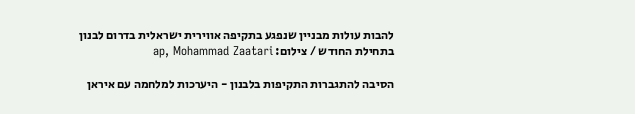להבות עולות מבניין שנפגע בתקיפה אווירית ישראלית בדרום לבנון בתחילת החודש / צילום: ap, Mohammad Zaatari

הסיבה להתגברות התקיפות בלבנון - היערכות למלחמה עם איראן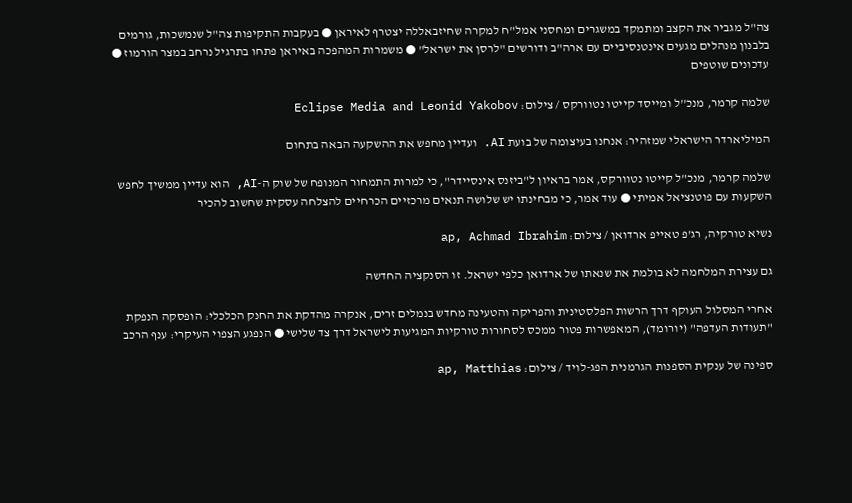צה"ל מגביר את הקצב ומתמקד במשגרים ומחסני אמל"ח למקרה שחיזבאללה יצטרף לאיראן ● בעקבות התקיפות צה"ל שנמשכות, גורמים בלבנון מנהלים מגעים אינטנסיביים עם ארה"ב ודורשים "לרסן את ישראל" ● משמרות המהפכה באיראן פתחו בתרגיל נרחב במצר הורמוז ● עדכונים שוטפים

שלמה קרמר, מנכ''ל ומייסד קייטו נטוורקס / צילום: Eclipse Media and Leonid Yakobov

המיליארדר הישראלי שמזהיר: אנחנו בעיצומה של בועת AI. ועדיין מחפש את ההשקעה הבאה בתחום

שלמה קרמר, מנכ"ל קייטו נטוורקס, אמר בראיון ל"ביזנס אינסיידר", כי למרות התמחור המנופח של שוק ה-AI, הוא עדיין ממשיך לחפש השקעות עם פוטנציאל אמיתי ● עוד אמר, כי מבחינתו יש שלושה תנאים מרכזיים הכרחיים להצלחה עסקית שחשוב להכיר

נשיא טורקיה, רג'פ טאייפ ארדואן / צילום: ap, Achmad Ibrahim

גם עצירת המלחמה לא בולמת את שנאתו של ארדואן כלפי ישראל. זו הסנקציה החדשה

אחרי המסלול העוקף דרך הרשות הפלסטינית והפריקה והטעינה מחדש בנמלים זרים, אנקרה מהדקת את החנק הכלכלי: הופסקה הנפקת "תעודות העדפה" (יורומד), המאפשרות פטור ממכס לסחורות טורקיות המגיעות לישראל דרך צד שלישי ● הנפגע הצפוי העיקרי: ענף הרכב

ספינה של ענקית הספנות הגרמנית הפג-לויד / צילום: ap, Matthias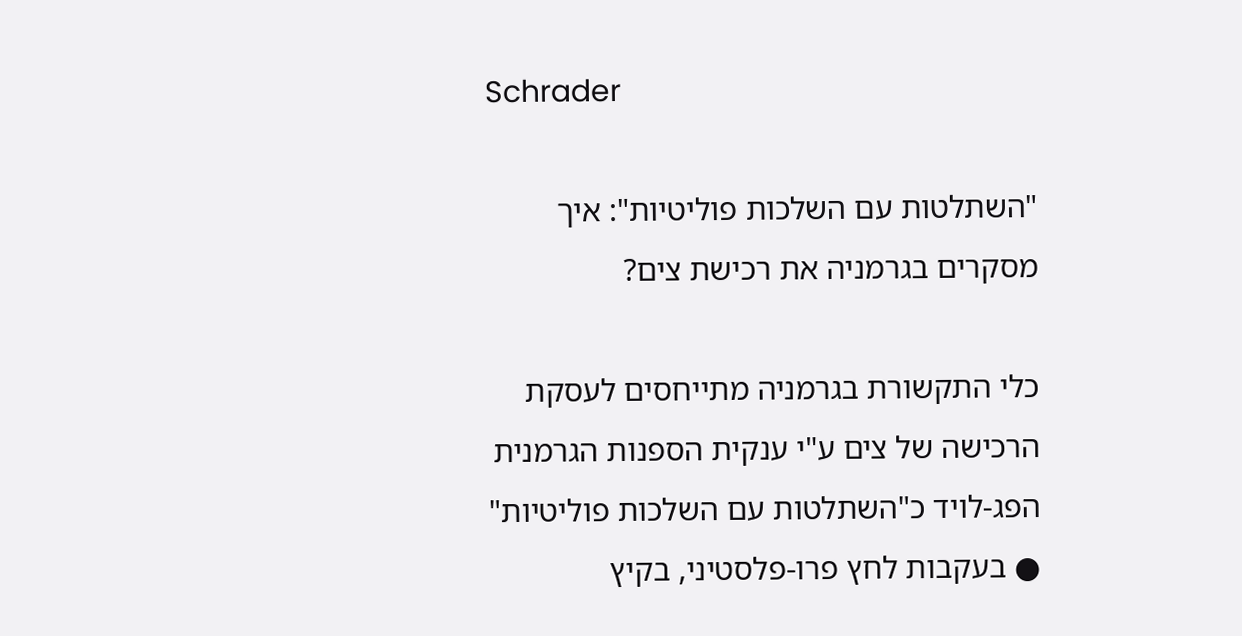Schrader

"השתלטות עם השלכות פוליטיות": איך מסקרים בגרמניה את רכישת צים?

כלי התקשורת בגרמניה מתייחסים לעסקת הרכישה של צים ע"י ענקית הספנות הגרמנית הפג-לויד כ"השתלטות עם השלכות פוליטיות" ● בעקבות לחץ פרו-פלסטיני, בקיץ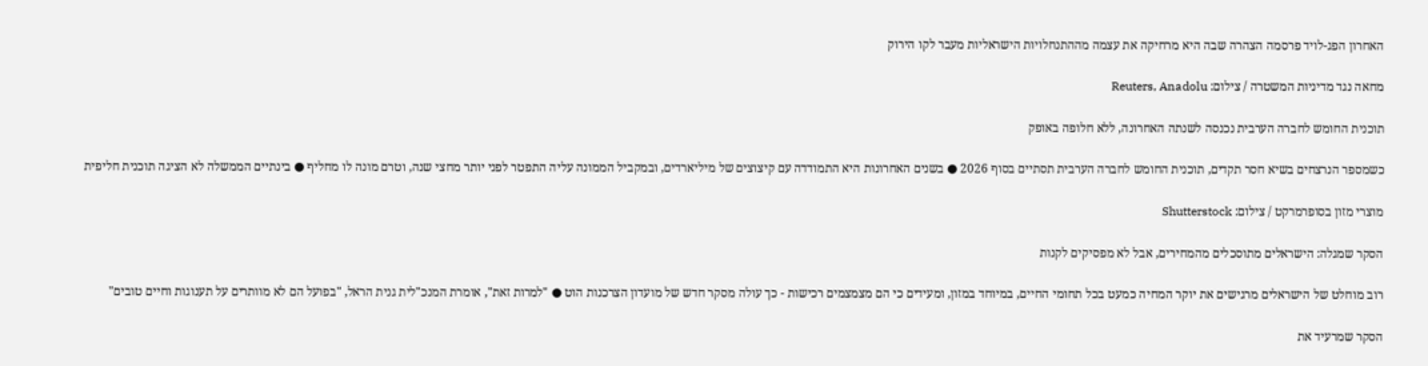האחרון הפג-לויד פרסמה הצהרה שבה היא מרחיקה את עצמה מההתנחלויות הישראליות מעבר לקו הירוק

מחאה נגד מדיניות המשטרה / צילום: Reuters, Anadolu

תוכנית החומש לחברה הערבית נכנסה לשנתה האחרונה, ללא חלופה באופק

כשמספר הנרצחים בשיא חסר תקדים, תוכנית החומש לחברה הערבית תסתיים בסוף 2026 ● בשנים האחרונות היא התמודדה עם קיצוצים של מיליארדים, ובמקביל הממונה עליה התפטר לפני יותר מחצי שנה, וטרם מונה לו מחליף ● בינתיים הממשלה לא הציגה תוכנית חליפית

מוצרי מזון בסופרמרקט / צילום: Shutterstock

הסקר שמגלה: הישראלים מתוסכלים מהמחירים, אבל לא מפסיקים לקנות

רוב מוחלט של הישראלים מרגישים את יוקר המחיה כמעט בכל תחומי החיים, במיוחד במזון, ומעידים כי הם מצמצמים רכישות - כך עולה מסקר חדש של מועדון הצרכנות הוט ● "למרות זאת", אומרת המנכ"לית גנית הראל, "בפועל הם לא מוותרים על תענוגות וחיים טובים"

הסקר שמרעיד את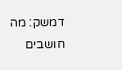דמשק: מה חושבים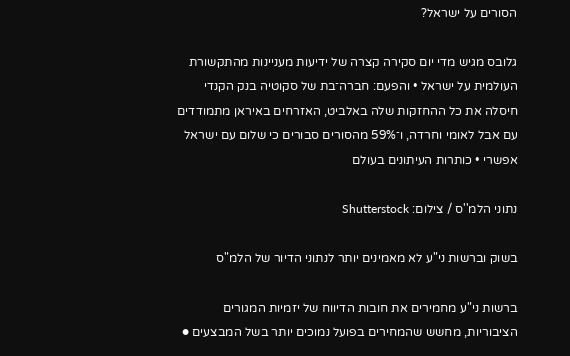הסורים על ישראל?

גלובס מגיש מדי יום סקירה קצרה של ידיעות מעניינות מהתקשורת העולמית על ישראל • והפעם: חברה־בת של סקוטיה בנק הקנדי חיסלה את כל ההחזקות שלה באלביט, האזרחים באיראן מתמודדים עם אבל לאומי וחרדה, ו־59% מהסורים סבורים כי שלום עם ישראל אפשרי • כותרות העיתונים בעולם

נתוני הלמ''ס / צילום: Shutterstock

בשוק וברשות ני"ע לא מאמינים יותר לנתוני הדיור של הלמ"ס

ברשות ני"ע מחמירים את חובות הדיווח של יזמיות המגורים הציבוריות, מחשש שהמחירים בפועל נמוכים יותר בשל המבצעים ●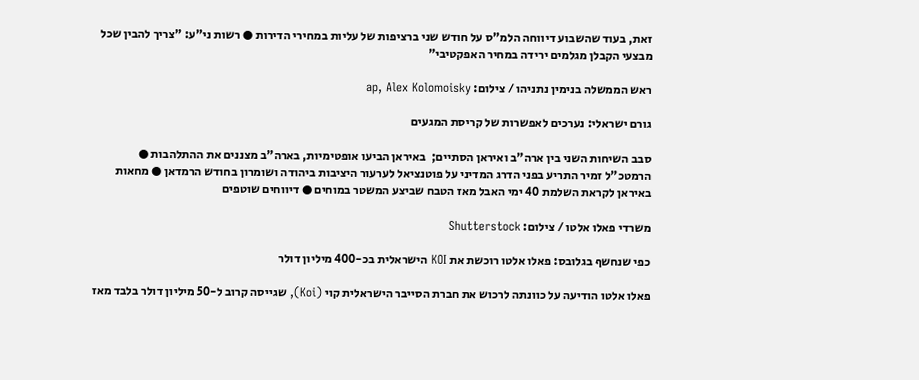זאת, בעוד שהשבוע דיווחה הלמ"ס על חודש שני ברציפות של עליות במחירי הדירות ● רשות ני"ע: "צריך להבין שכל מבצעי הקבלן מגלמים ירידה במחיר האפקטיבי"

ראש הממשלה בנימין נתניהו / צילום: ap, Alex Kolomoisky

גורם ישראלי: נערכים לאפשרות של קריסת המגעים

סבב השיחות השני בין ארה"ב ואיראן הסתיים;  באיראן הביעו אופטימיות, בארה"ב מצננים את ההתלהבות ● הרמטכ"ל זמיר התריע בפני הדרג המדיני על פוטנציאל לערעור היציבות ביהודה ושומרון בחודש הרמדאן ● מחאות באיראן לקראת השלמת 40 ימי האבל מאז הטבח שביצע המשטר במוחים ● דיווחים שוטפים

משרדי פאלו אלטו / צילום: Shutterstock

כפי שנחשף בגלובס: פאלו אלטו רוכשת את KOI הישראלית בכ-400 מיליון דולר

פאלו אלטו הודיעה על כוונתה לרכוש את חברת הסייבר הישראלית קוי (Koi), שגייסה קרוב ל-50 מיליון דולר בלבד מאז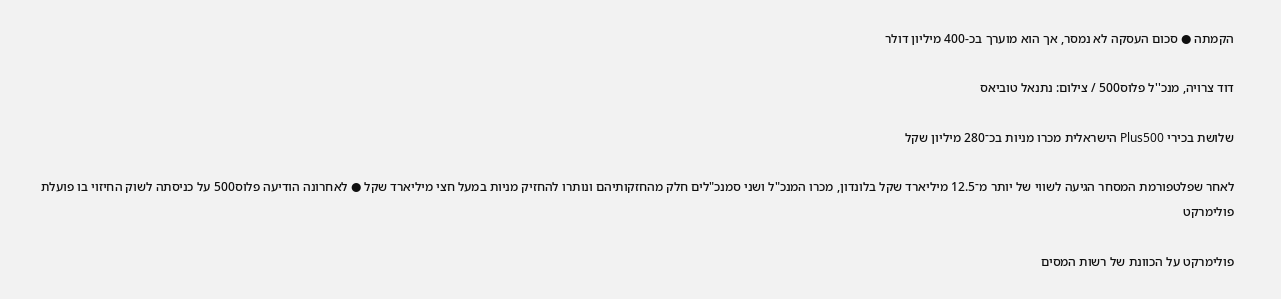הקמתה ● סכום העסקה לא נמסר, אך הוא מוערך בכ-400 מיליון דולר

דוד צרויה, מנכ''ל פלוס500 / צילום: נתנאל טוביאס

שלושת בכירי Plus500 הישראלית מכרו מניות בכ־280 מיליון שקל

לאחר שפלטפורמת המסחר הגיעה לשווי של יותר מ־12.5 מיליארד שקל בלונדון, מכרו המנכ"ל ושני סמנכ"לים חלק מהחזקותיהם ונותרו להחזיק מניות במעל חצי מיליארד שקל ● לאחרונה הודיעה פלוס500 על כניסתה לשוק החיזוי בו פועלת פולימרקט

פולימרקט על הכוונת של רשות המסים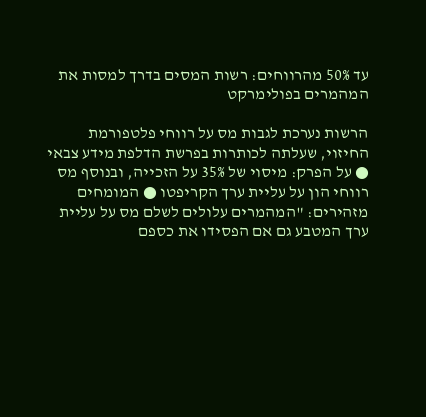עד 50% מהרווחים: רשות המסים בדרך למסות את המהמרים בפולימרקט

הרשות נערכת לגבות מס על רווחי פלטפורמת החיזוי, שעלתה לכותרות בפרשת הדלפת מידע צבאי ● על הפרק: מיסוי של 35% על הזכייה, ובנוסף מס רווחי הון על עליית ערך הקריפטו ● המומחים מזהירים: "המהמרים עלולים לשלם מס על עליית ערך המטבע גם אם הפסידו את כספם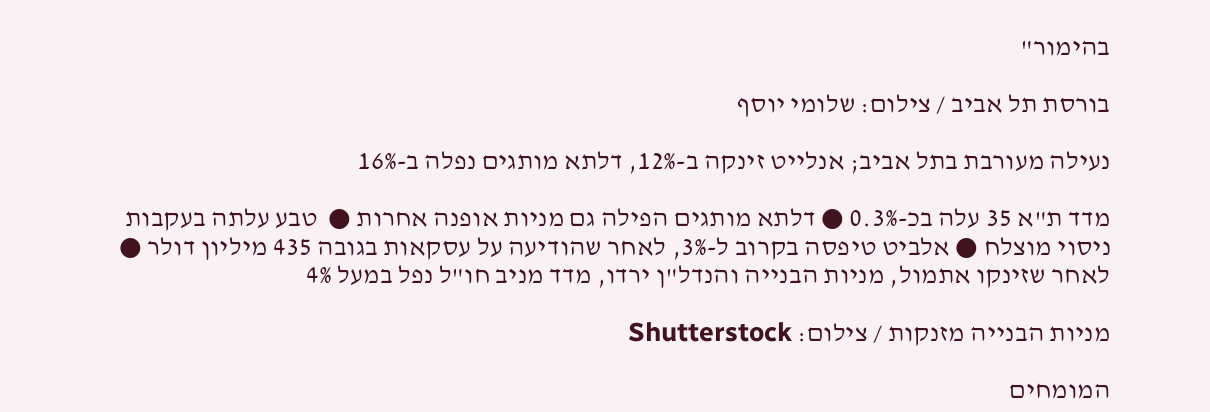בהימור"

בורסת תל אביב / צילום: שלומי יוסף

נעילה מעורבת בתל אביב; אנלייט זינקה ב-12%, דלתא מותגים נפלה ב-16%

מדד ת"א 35 עלה בכ-0.3% ● דלתא מותגים הפילה גם מניות אופנה אחרות ●  טבע עלתה בעקבות ניסוי מוצלח ● אלביט טיפסה בקרוב ל-3%, לאחר שהודיעה על עסקאות בגובה 435 מיליון דולר ● לאחר שזינקו אתמול, מניות הבנייה והנדל"ן ירדו, מדד מניב חו"ל נפל במעל 4%

מניות הבנייה מזנקות / צילום: Shutterstock

המומחים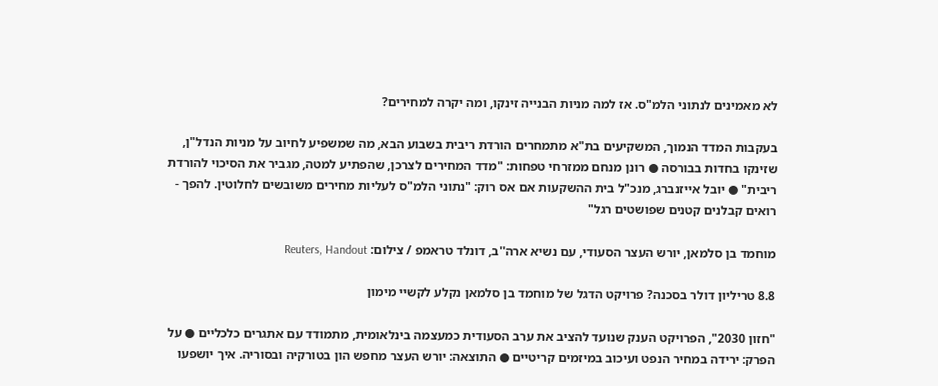לא מאמינים לנתוני הלמ"ס. אז למה מניות הבנייה זינקו, ומה יקרה למחירים?

בעקבות המדד הנמוך, המשקיעים בת"א מתמחרים הורדת ריבית בשבוע הבא, מה שמשפיע לחיוב על מניות הנדל"ן, שזינקו בחדות בבורסה ● רונן מנחם ממזרחי טפחות: "מדד המחירים לצרכן, שהפתיע למטה, מגביר את הסיכוי להורדת ריבית" ● יובל אייזנברג, מנכ"ל בית ההשקעות אם אס רוק: "נתוני הלמ"ס לעליות מחירים משובשים לחלוטין. להפך - רואים קבלנים קטנים שפושטים רגל"

מוחמד בן סלמאן, יורש העצר הסעודי, עם נשיא ארה''ב, דונלד טראמפ / צילום: Reuters, Handout

8.8 טריליון דולר בסכנה? פרויקט הדגל של מוחמד בן סלמאן נקלע לקשיי מימון

"חזון 2030", הפרויקט הענק שנועד להציב את ערב הסעודית כמעצמה בינלאומית, מתמודד עם אתגרים כלכליים ● על הפרק: ירידה במחיר הנפט ועיכוב במיזמים קריטיים ● התוצאה: יורש העצר מחפש הון בטורקיה ובסוריה. איך יושפעו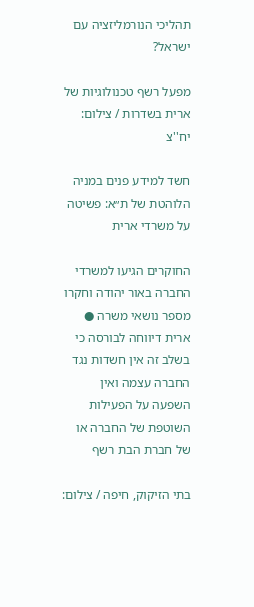תהליכי הנורמליזציה עם ישראל?

מפעל רשף טכנולוגיות של ארית בשדרות / צילום: יח''צ

חשד למידע פנים במניה הלוהטת של ת״א: פשיטה על משרדי ארית

החוקרים הגיעו למשרדי החברה באור יהודה וחקרו מספר נושאי משרה ●  ארית דיווחה לבורסה כי בשלב זה אין חשדות נגד החברה עצמה ואין השפעה על הפעילות השוטפת של החברה או של חברת הבת רשף

בתי הזיקוק, חיפה / צילום: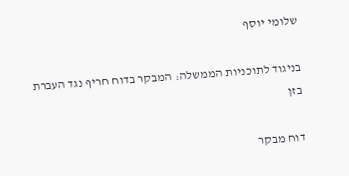שלומי יוסף

בניגוד לתוכניות הממשלה: המבקר בדוח חריף נגד העברת בזן

דוח מבקר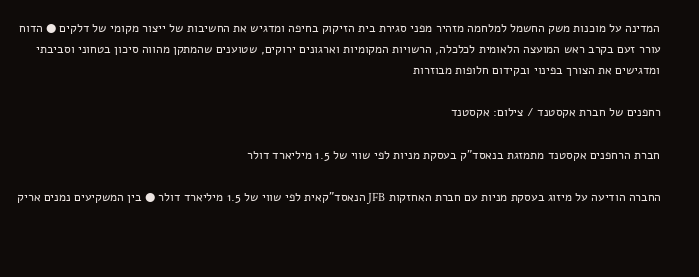המדינה על מוכנות משק החשמל למלחמה מזהיר מפני סגירת בית הזיקוק בחיפה ומדגיש את החשיבות של ייצור מקומי של דלקים ● הדוח עורר זעם בקרב ראש המועצה הלאומית לכלכלה, הרשויות המקומיות וארגונים ירוקים, שטוענים שהמתקן מהווה סיכון בטחוני וסביבתי ומדגישים את הצורך בפינוי ובקידום חלופות מבוזרות

רחפנים של חברת אקסטנד / צילום: אקסטנד

חברת הרחפנים אקסטנד מתמזגת בנאסד"ק בעסקת מניות לפי שווי של 1.5 מיליארד דולר

החברה הודיעה על מיזוג בעסקת מניות עם חברת האחזקות JFB הנאסד"קאית לפי שווי של 1.5 מיליארד דולר ● בין המשקיעים נמנים אריק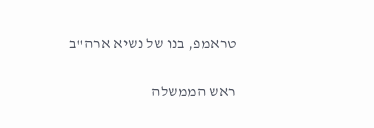טראמפ, בנו של נשיא ארה"ב

ראש הממשלה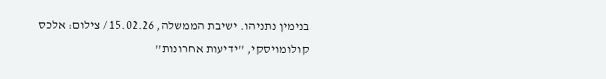בנימין נתניהו. ישיבת הממשלה, 15.02.26 / צילום: אלכס קולומויסקי, ''ידיעות אחרונות''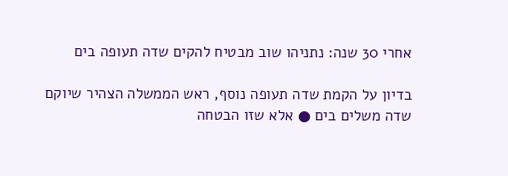אחרי 30 שנה: נתניהו שוב מבטיח להקים שדה תעופה בים

בדיון על הקמת שדה תעופה נוסף, ראש הממשלה הצהיר שיוקם שדה משלים בים ● אלא שזו הבטחה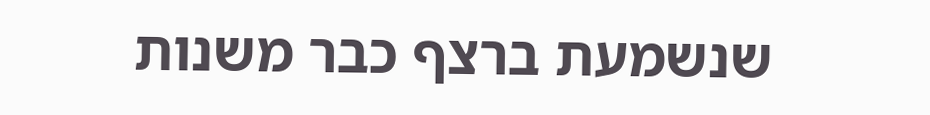שנשמעת ברצף כבר משנות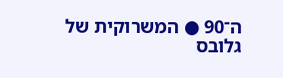ה־90 ● המשרוקית של גלובס